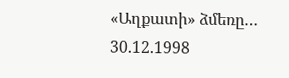«Աղքատի» ձմեռը… 30.12.1998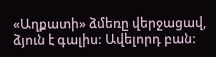«Աղքատի» ձմեռը վերջացավ, ձյուն է գալիս: Ավելորդ բան: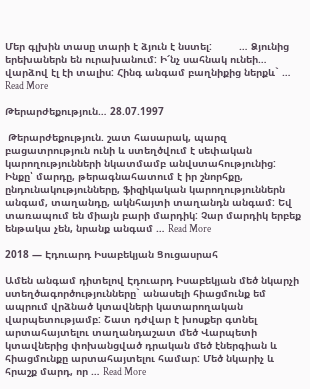Մեր գլխին տասը տարի է ձյուն է նստել:         … Ձյունից երեխաներն են ուրախանում: Ի՜նչ սահնակ ունեի… վարձով էլ էի տալիս: Հինգ անգամ բաղնիքից ներքև` … Read More

Թերարժեքություն… 28.07.1997

 Թերարժեքություն. շատ հասարակ, պարզ բացատրություն ունի և ստեղծվում է սեփական կարողությունների նկատմամբ անվստահությունից: Ինքը՝ մարդը, թերագնահատում է իր շնորհքը, ընդունակությունները, ֆիզիկական կարողություններն անգամ, տաղանդը, ակնհայտի տաղանդն անգամ: Եվ տառապում են միայն բարի մարդիկ: Չար մարդիկ երբեք ենթակա չեն, նրանք անգամ … Read More

2018 — Էդուարդ Իսաբեկյան Ցուցասրահ

Ամեն անգամ դիտելով Էդուարդ Իսաբեկյան մեծ նկարչի ստեղծագործությունները` անասելի հիացմունք եմ ապրում վրձնած կտավների կատարողական վարպետությամբ: Շատ դժվար է խոսքեր գտնել արտահայտելու տաղանդաշատ մեծ Վարպետի կտավներից փոխանցված դրական մեծ էներգիան և հիացմունքը արտահայտելու համար: Մեծ նկարիչ և հրաշք մարդ, որ … Read More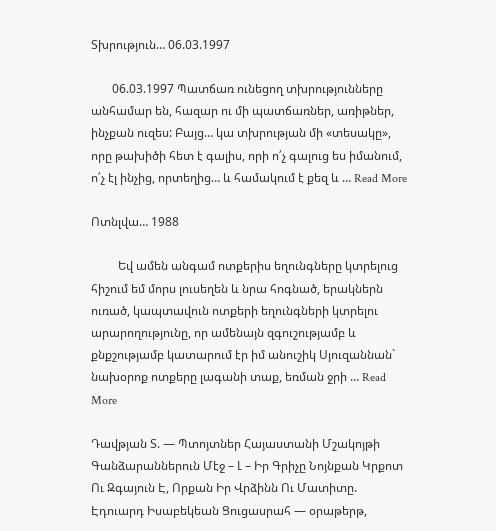Տխրություն… 06.03.1997

       06.03.1997 Պատճառ ունեցող տխրությունները անհամար են, հազար ու մի պատճառներ, առիթներ, ինչքան ուզես: Բայց… կա տխրության մի «տեսակը», որը թախիծի հետ է գալիս, որի ո՛չ գալուց ես իմանում, ո՛չ էլ ինչից, որտեղից… և համակում է քեզ և … Read More

Ոտնլվա… 1988

         Եվ ամեն անգամ ոտքերիս եղունգները կտրելուց հիշում եմ մորս լուսեղեն և նրա հոգնած, երակներն ուռած, կապտավուն ոտքերի եղունգների կտրելու արարողությունը, որ ամենայն զգուշությամբ և քնքշությամբ կատարում էր իմ անուշիկ Սյուզաննան` նախօրոք ոտքերը լագանի տաք, եռման ջրի … Read More

Դավթյան Տ. — Պտոյտներ Հայաստանի Մշակոյթի Գանձարաններուն Մէջ – Լ – Իր Գրիչը Նոյնքան Կրքոտ Ու Զգայուն Է, Որքան Իր Վրձինն Ու Մատիտը. Էդուարդ Իսաբեկեան Ցուցասրահ — օրաթերթ,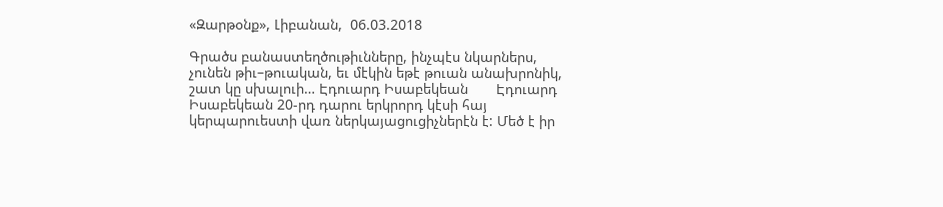«Զարթօնք», Լիբանան,  06.03.2018

Գրածս բանաստեղծութիւնները, ինչպէս նկարներս, չունեն թիւ–թուական, եւ մէկին եթէ թուան անախրոնիկ, շատ կը սխալուի… Էդուարդ Իսաբեկեան       Էդուարդ Իսաբեկեան 20-րդ դարու երկրորդ կէսի հայ կերպարուեստի վառ ներկայացուցիչներէն է: Մեծ է իր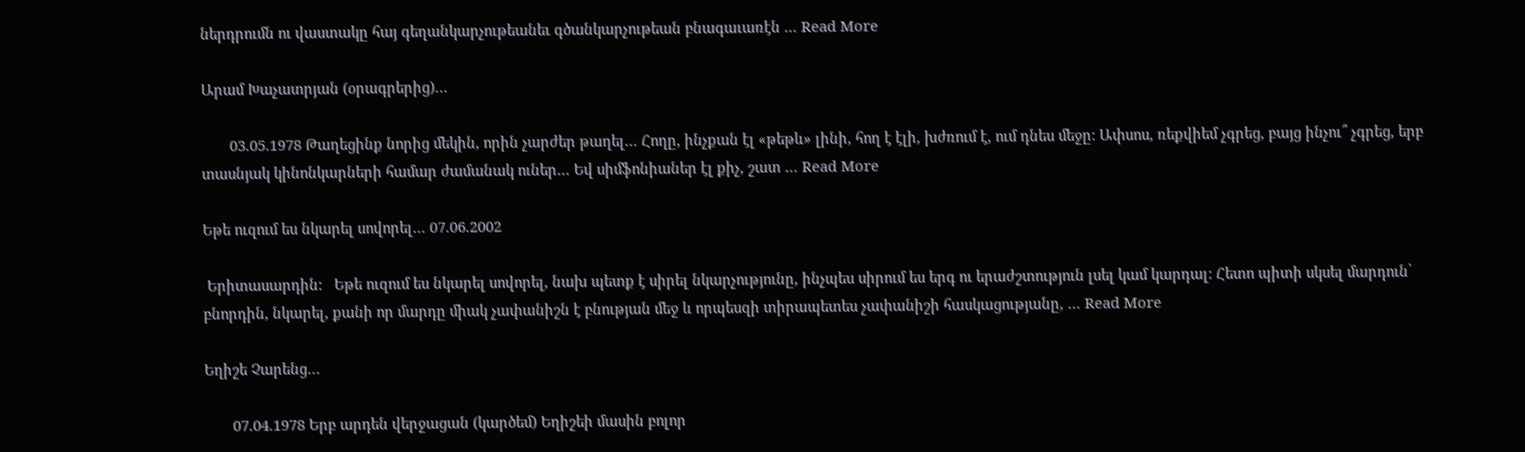ներդրումն ու վաստակը հայ գեղանկարչութեանեւ գծանկարչութեան բնագաւառէն … Read More

Արամ Խաչատրյան (օրագրերից)…

       03.05.1978 Թաղեցինք նորից մեկին, որին չարժեր թաղել… Հողը, ինչքան էլ «թեթև» լինի, հող է էլի, խժռում է, ում դնես մեջը: Ափսոս, ռեքվիեմ չգրեց, բայց ինչու՞ չգրեց, երբ տասնյակ կինոնկարների համար ժամանակ ուներ… Եվ սիմֆոնիաներ էլ քիչ, շատ … Read More

Եթե ուզում ես նկարել սովորել… 07.06.2002

 Երիտասարդին:   Եթե ուզում ես նկարել սովորել, նախ պետք է սիրել նկարչությունը, ինչպես սիրում ես երգ ու երաժշտություն լսել կամ կարդալ: Հետո պիտի սկսել մարդուն՝ բնորդին, նկարել, քանի որ մարդը միակ չափանիշն է բնության մեջ և որպեսզի տիրապետես չափանիշի հասկացությանը, … Read More

Եղիշե Չարենց…

       07.04.1978 Երբ արդեն վերջացան (կարծեմ) Եղիշեի մասին բոլոր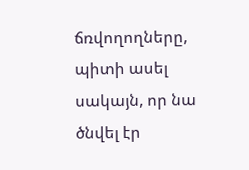ճռվողողները, պիտի ասել սակայն, որ նա ծնվել էր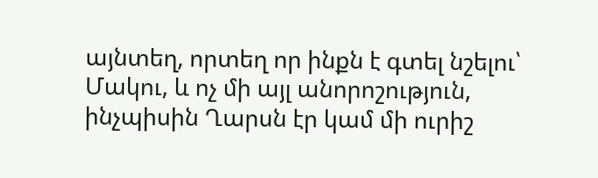այնտեղ, որտեղ որ ինքն է գտել նշելու՝ Մակու, և ոչ մի այլ անորոշություն, ինչպիսին Ղարսն էր կամ մի ուրիշ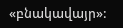«բնակավայր»: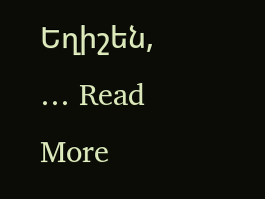Եղիշեն, … Read More